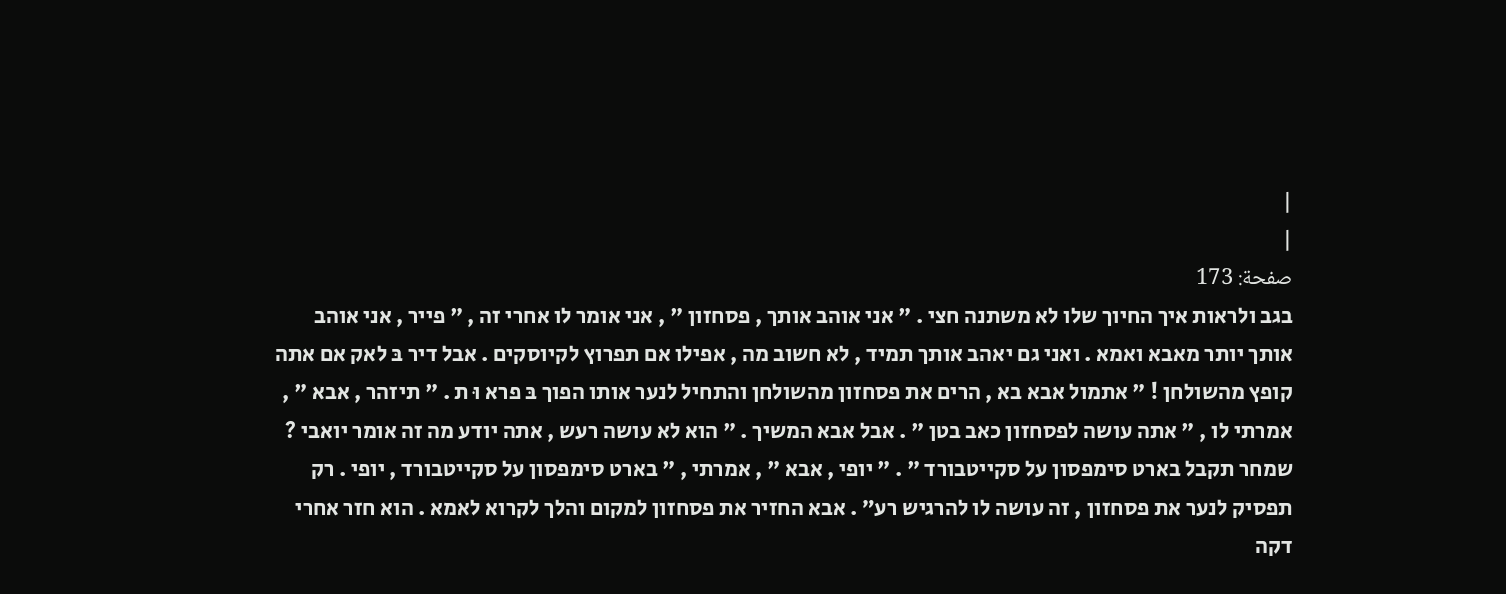|
|
صفحة: 173
בגב ולראות איך החיוך שלו לא משתנה חצי . " אני אוהב אותך , פסחזון " , אני אומר לו אחרי זה , " פייר , אני אוהב אותך יותר מאבא ואמא . ואני גם יאהב אותך תמיד , לא חשוב מה , אפילו אם תפרוץ לקיוסקים . אבל דיר בּ לאק אם אתה קופץ מהשולחן ! " אתמול אבא בא , הרים את פסחזון מהשולחן והתחיל לנער אותו הפוך בּ פרא וּ ת . " תיזהר , אבא " , אמרתי לו , " אתה עושה לפסחזון כאב בטן " . אבל אבא המשיך . " הוא לא עושה רעש , אתה יודע מה זה אומר יואבי ? שמחר תקבל בארט סימפסון על סקייטבורד " . " יופי , אבא " , אמרתי , " בארט סימפסון על סקייטבורד , יופי . רק תפסיק לנער את פסחזון , זה עושה לו להרגיש רע״ . אבא החזיר את פסחזון למקום והלך לקרוא לאמא . הוא חזר אחרי דקה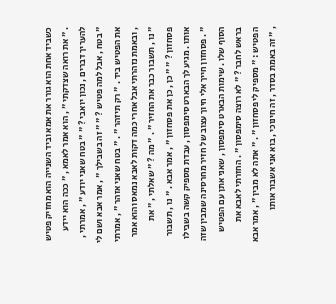כשביד אחת הוא גורר את אמא וביד השנייה הוא מחזיק פטיש . " את רואה שצדקתי " , הוא אמר לאמא , " ככה הוא יידע להעריך דברים , נכון יואבי ? " " בטח שאני יודע " , אמרתי , " בטח , אבל למה פטיש ? " " זה בשבילך " , אמר אבא ושם לי את הפטיש ביד . " רק תיזהר " . " בטח שאני אזהר " , אמרתי , ובאמת נזהרתי אבל אחרי כמה דקות לאבא נמאס והוא אמר " נו , תשבור כבר את החזיר " . " מה ? " שאלתי , " את פסחזון ? " " כן , כן את פסחזון " , אמר אבא . " נו , תשבור אותו . מגיע לך הבארט סימפסון , עבדת מספיק קשה בשבילו " . פסחזון חייך אלי חיוך עצוב של חזיר מחרסינה שמבין שזה הסוף שלו . שימות הבארט סימפסון , שאני אתן עם הפטיש בראש לחבר ? " לא רוצה סימפסון " . החזרתי לאבא את הפטיש : " מספיק לי פסחזון " . " אתה לא מבין " , אמר אבא , " זה באמת בסדר , זה חינוכי , בוא אני אשבור אותו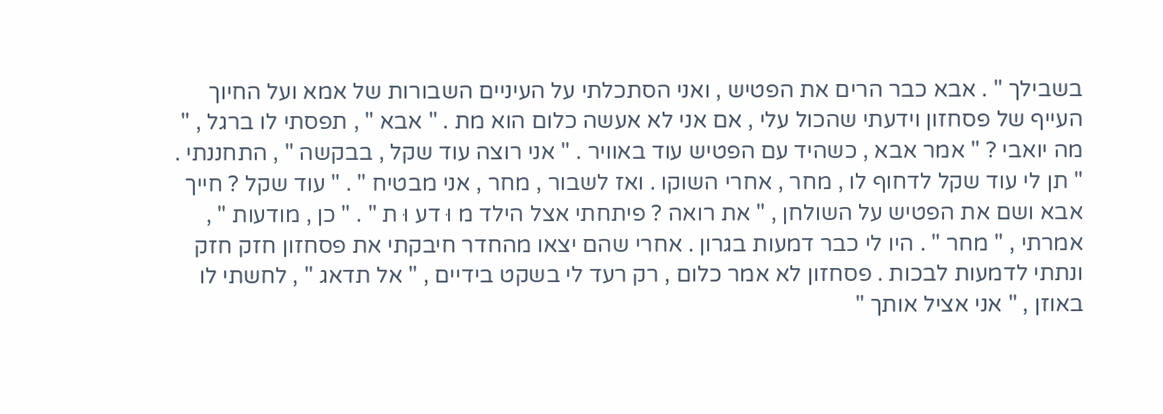בשבילך " . אבא כבר הרים את הפטיש , ואני הסתכלתי על העיניים השבורות של אמא ועל החיוך העייף של פסחזון וידעתי שהכול עלי , אם אני לא אעשה כלום הוא מת . " אבא " , תפסתי לו ברגל , " מה יואבי ? " אמר אבא , כשהיד עם הפטיש עוד באוויר . " אני רוצה עוד שקל , בבקשה " , התחננתי . " תן לי עוד שקל לדחוף לו , מחר , אחרי השוקו . ואז לשבור , מחר , אני מבטיח " . " עוד שקל ? חייך אבא ושם את הפטיש על השולחן , " את רואה ? פיתחתי אצל הילד מ וּ דע וּ ת " . " כן , מודעות " , אמרתי , " מחר " . היו לי כבר דמעות בגרון . אחרי שהם יצאו מהחדר חיבקתי את פסחזון חזק חזק ונתתי לדמעות לבכות . פסחזון לא אמר כלום , רק רעד לי בשקט בידיים , " אל תדאג " , לחשתי לו באוזן , " אני אציל אותך "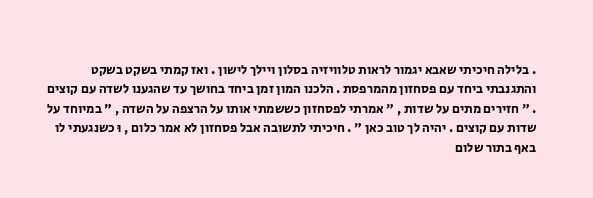. בלילה חיכיתי שאבא יגמור לראות טלוויזיה בסלון ויילך לישון . ואז קמתי בשקט בשקט והתגנבתי ביחד עם פסחזון מהמרפסת . הלכנו המון זמן ביחד בחושך עד שהגענו לשדה עם קוצים . " חזירים מתים על שדות , " אמרתי לפסחזון כששמתי אותו על הרצפה על השדה , " במיוחד על שדות עם קוצים . יהיה לך טוב כאן " . חיכיתי לתשובה אבל פסחזון לא אמר כלום , וּ כשנגעתי לו באף בתור שלום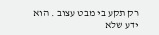רק תקע בי מבט עצוב . הוא ידע שלא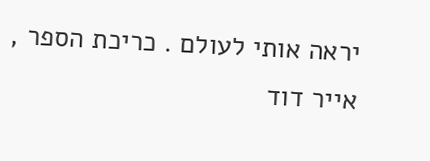יראה אותי לעולם . כריכת הספר , אייר דוד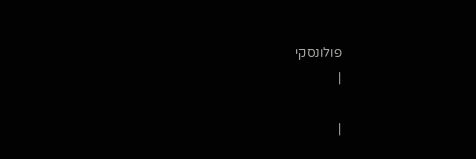פולונסקי
|

|